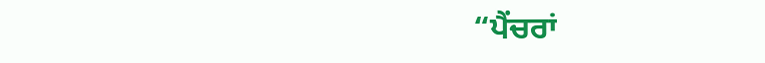“ਪੈਂਚਰਾਂ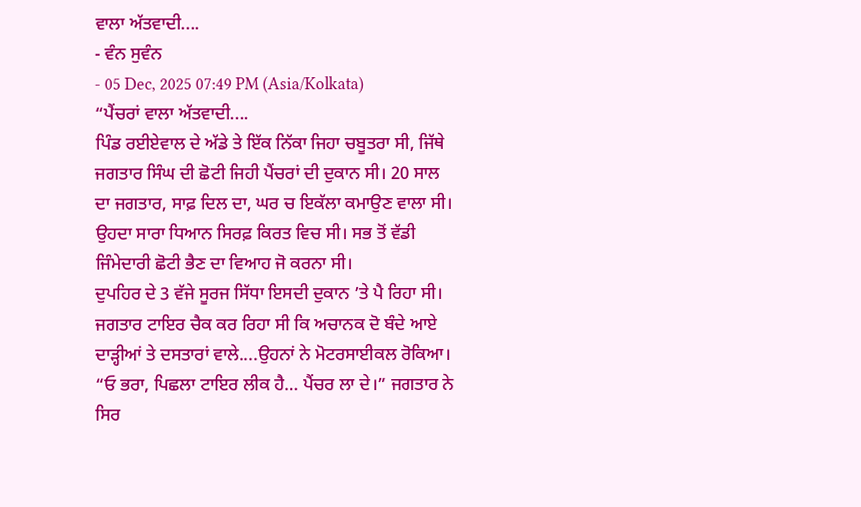ਵਾਲਾ ਅੱਤਵਾਦੀ....
- ਵੰਨ ਸੁਵੰਨ
- 05 Dec, 2025 07:49 PM (Asia/Kolkata)
“ਪੈਂਚਰਾਂ ਵਾਲਾ ਅੱਤਵਾਦੀ....
ਪਿੰਡ ਰਈਏਵਾਲ ਦੇ ਅੱਡੇ ਤੇ ਇੱਕ ਨਿੱਕਾ ਜਿਹਾ ਚਬੂਤਰਾ ਸੀ, ਜਿੱਥੇ ਜਗਤਾਰ ਸਿੰਘ ਦੀ ਛੋਟੀ ਜਿਹੀ ਪੈਂਚਰਾਂ ਦੀ ਦੁਕਾਨ ਸੀ। 20 ਸਾਲ ਦਾ ਜਗਤਾਰ, ਸਾਫ਼ ਦਿਲ ਦਾ, ਘਰ ਚ ਇਕੱਲਾ ਕਮਾਉਣ ਵਾਲਾ ਸੀ।
ਉਹਦਾ ਸਾਰਾ ਧਿਆਨ ਸਿਰਫ਼ ਕਿਰਤ ਵਿਚ ਸੀ। ਸਭ ਤੋਂ ਵੱਡੀ ਜਿੰਮੇਦਾਰੀ ਛੋਟੀ ਭੈਣ ਦਾ ਵਿਆਹ ਜੋ ਕਰਨਾ ਸੀ।
ਦੁਪਹਿਰ ਦੇ 3 ਵੱਜੇ ਸੂਰਜ ਸਿੱਧਾ ਇਸਦੀ ਦੁਕਾਨ ’ਤੇ ਪੈ ਰਿਹਾ ਸੀ।
ਜਗਤਾਰ ਟਾਇਰ ਚੈਕ ਕਰ ਰਿਹਾ ਸੀ ਕਿ ਅਚਾਨਕ ਦੋ ਬੰਦੇ ਆਏ ਦਾੜ੍ਹੀਆਂ ਤੇ ਦਸਤਾਰਾਂ ਵਾਲੇ....ਉਹਨਾਂ ਨੇ ਮੋਟਰਸਾਈਕਲ ਰੋਕਿਆ।
“ਓ ਭਰਾ, ਪਿਛਲਾ ਟਾਇਰ ਲੀਕ ਹੈ… ਪੈਂਚਰ ਲਾ ਦੇ।” ਜਗਤਾਰ ਨੇ ਸਿਰ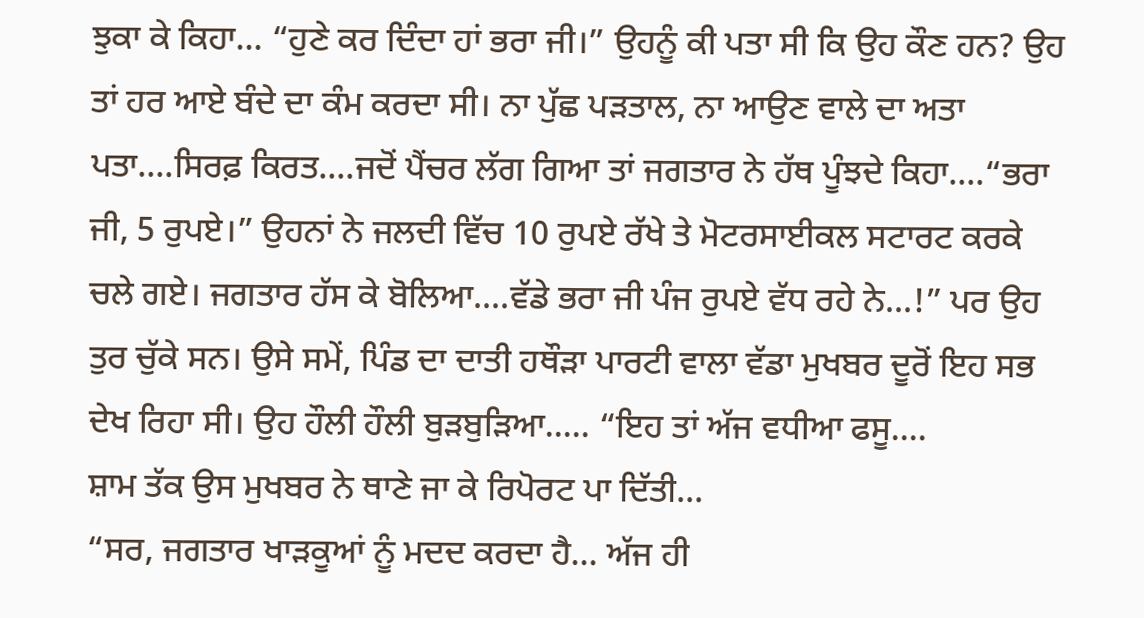ਝੁਕਾ ਕੇ ਕਿਹਾ... “ਹੁਣੇ ਕਰ ਦਿੰਦਾ ਹਾਂ ਭਰਾ ਜੀ।” ਉਹਨੂੰ ਕੀ ਪਤਾ ਸੀ ਕਿ ਉਹ ਕੌਣ ਹਨ? ਉਹ ਤਾਂ ਹਰ ਆਏ ਬੰਦੇ ਦਾ ਕੰਮ ਕਰਦਾ ਸੀ। ਨਾ ਪੁੱਛ ਪੜਤਾਲ, ਨਾ ਆਉਣ ਵਾਲੇ ਦਾ ਅਤਾ ਪਤਾ....ਸਿਰਫ਼ ਕਿਰਤ....ਜਦੋਂ ਪੈਂਚਰ ਲੱਗ ਗਿਆ ਤਾਂ ਜਗਤਾਰ ਨੇ ਹੱਥ ਪੂੰਝਦੇ ਕਿਹਾ....“ਭਰਾ ਜੀ, 5 ਰੁਪਏ।” ਉਹਨਾਂ ਨੇ ਜਲਦੀ ਵਿੱਚ 10 ਰੁਪਏ ਰੱਖੇ ਤੇ ਮੋਟਰਸਾਈਕਲ ਸਟਾਰਟ ਕਰਕੇ ਚਲੇ ਗਏ। ਜਗਤਾਰ ਹੱਸ ਕੇ ਬੋਲਿਆ....ਵੱਡੇ ਭਰਾ ਜੀ ਪੰਜ ਰੁਪਏ ਵੱਧ ਰਹੇ ਨੇ…!” ਪਰ ਉਹ ਤੁਰ ਚੁੱਕੇ ਸਨ। ਉਸੇ ਸਮੇਂ, ਪਿੰਡ ਦਾ ਦਾਤੀ ਹਥੌੜਾ ਪਾਰਟੀ ਵਾਲਾ ਵੱਡਾ ਮੁਖਬਰ ਦੂਰੋਂ ਇਹ ਸਭ ਦੇਖ ਰਿਹਾ ਸੀ। ਉਹ ਹੌਲੀ ਹੌਲੀ ਬੁੜਬੁੜਿਆ..... “ਇਹ ਤਾਂ ਅੱਜ ਵਧੀਆ ਫਸੂ....
ਸ਼ਾਮ ਤੱਕ ਉਸ ਮੁਖਬਰ ਨੇ ਥਾਣੇ ਜਾ ਕੇ ਰਿਪੋਰਟ ਪਾ ਦਿੱਤੀ...
“ਸਰ, ਜਗਤਾਰ ਖਾੜਕੂਆਂ ਨੂੰ ਮਦਦ ਕਰਦਾ ਹੈ… ਅੱਜ ਹੀ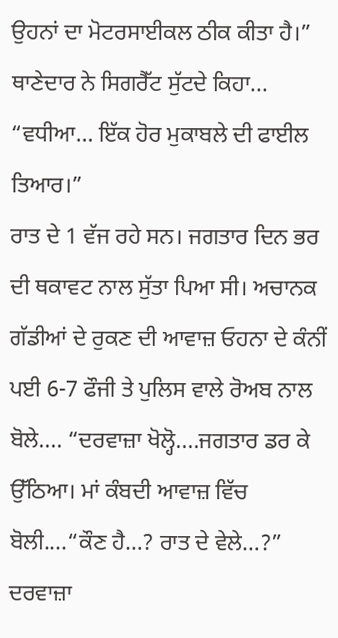ਉਹਨਾਂ ਦਾ ਮੋਟਰਸਾਈਕਲ ਠੀਕ ਕੀਤਾ ਹੈ।” ਥਾਣੇਦਾਰ ਨੇ ਸਿਗਰੈੱਟ ਸੁੱਟਦੇ ਕਿਹਾ... “ਵਧੀਆ… ਇੱਕ ਹੋਰ ਮੁਕਾਬਲੇ ਦੀ ਫਾਈਲ ਤਿਆਰ।”
ਰਾਤ ਦੇ 1 ਵੱਜ ਰਹੇ ਸਨ। ਜਗਤਾਰ ਦਿਨ ਭਰ ਦੀ ਥਕਾਵਟ ਨਾਲ ਸੁੱਤਾ ਪਿਆ ਸੀ। ਅਚਾਨਕ ਗੱਡੀਆਂ ਦੇ ਰੁਕਣ ਦੀ ਆਵਾਜ਼ ਓਹਨਾ ਦੇ ਕੰਨੀਂ ਪਈ 6-7 ਫੌਜੀ ਤੇ ਪੁਲਿਸ ਵਾਲੇ ਰੋਅਬ ਨਾਲ ਬੋਲੇ.... “ਦਰਵਾਜ਼ਾ ਖੋਲ੍ਹੋ....ਜਗਤਾਰ ਡਰ ਕੇ ਉੱਠਿਆ। ਮਾਂ ਕੰਬਦੀ ਆਵਾਜ਼ ਵਿੱਚ ਬੋਲੀ....“ਕੌਣ ਹੈ…? ਰਾਤ ਦੇ ਵੇਲੇ…?” ਦਰਵਾਜ਼ਾ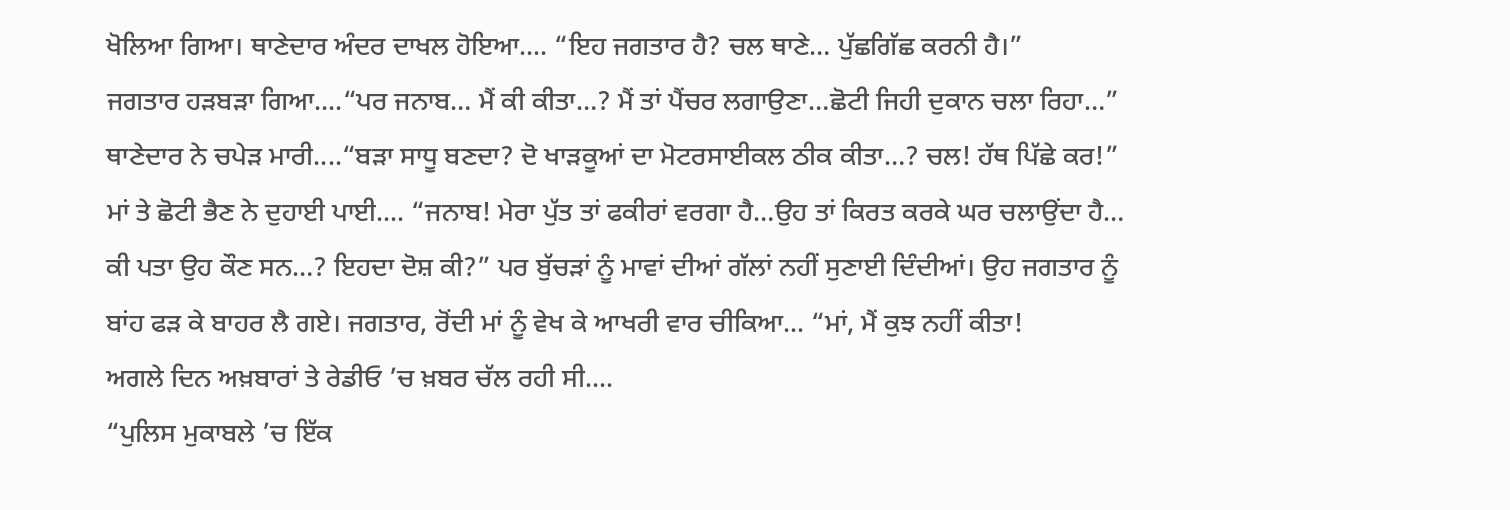ਖੋਲਿਆ ਗਿਆ। ਥਾਣੇਦਾਰ ਅੰਦਰ ਦਾਖਲ ਹੋਇਆ.... “ਇਹ ਜਗਤਾਰ ਹੈ? ਚਲ ਥਾਣੇ… ਪੁੱਛਗਿੱਛ ਕਰਨੀ ਹੈ।”
ਜਗਤਾਰ ਹੜਬੜਾ ਗਿਆ....“ਪਰ ਜਨਾਬ… ਮੈਂ ਕੀ ਕੀਤਾ…? ਮੈਂ ਤਾਂ ਪੈਂਚਰ ਲਗਾਉਣਾ…ਛੋਟੀ ਜਿਹੀ ਦੁਕਾਨ ਚਲਾ ਰਿਹਾ…” ਥਾਣੇਦਾਰ ਨੇ ਚਪੇੜ ਮਾਰੀ....“ਬੜਾ ਸਾਧੂ ਬਣਦਾ? ਦੋ ਖਾੜਕੂਆਂ ਦਾ ਮੋਟਰਸਾਈਕਲ ਠੀਕ ਕੀਤਾ…? ਚਲ! ਹੱਥ ਪਿੱਛੇ ਕਰ!” ਮਾਂ ਤੇ ਛੋਟੀ ਭੈਣ ਨੇ ਦੁਹਾਈ ਪਾਈ.... “ਜਨਾਬ! ਮੇਰਾ ਪੁੱਤ ਤਾਂ ਫਕੀਰਾਂ ਵਰਗਾ ਹੈ…ਉਹ ਤਾਂ ਕਿਰਤ ਕਰਕੇ ਘਰ ਚਲਾਉਂਦਾ ਹੈ… ਕੀ ਪਤਾ ਉਹ ਕੌਣ ਸਨ…? ਇਹਦਾ ਦੋਸ਼ ਕੀ?” ਪਰ ਬੁੱਚੜਾਂ ਨੂੰ ਮਾਵਾਂ ਦੀਆਂ ਗੱਲਾਂ ਨਹੀਂ ਸੁਣਾਈ ਦਿੰਦੀਆਂ। ਉਹ ਜਗਤਾਰ ਨੂੰ ਬਾਂਹ ਫੜ ਕੇ ਬਾਹਰ ਲੈ ਗਏ। ਜਗਤਾਰ, ਰੋਂਦੀ ਮਾਂ ਨੂੰ ਵੇਖ ਕੇ ਆਖਰੀ ਵਾਰ ਚੀਕਿਆ... “ਮਾਂ, ਮੈਂ ਕੁਝ ਨਹੀਂ ਕੀਤਾ!
ਅਗਲੇ ਦਿਨ ਅਖ਼ਬਾਰਾਂ ਤੇ ਰੇਡੀਓ ’ਚ ਖ਼ਬਰ ਚੱਲ ਰਹੀ ਸੀ....
“ਪੁਲਿਸ ਮੁਕਾਬਲੇ ’ਚ ਇੱਕ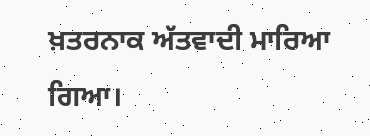ਖ਼ਤਰਨਾਕ ਅੱਤਵਾਦੀ ਮਾਰਿਆ ਗਿਆ।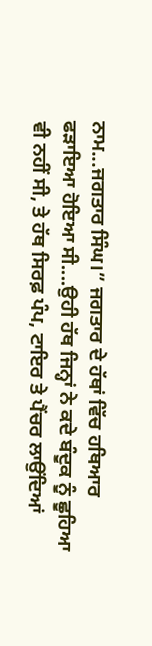ਨਾਮ...ਜਗਤਾਰ ਸਿੰਘ।” ਜਗਤਾਰ ਦੇ ਹੱਥਾਂ ਵਿੱਚ ਹਥਿਆਰ ਫੜਾਇਆ ਹੋਇਆ ਸੀ....ਉਹੀ ਹੱਥ ਜਿਨ੍ਹਾਂ ਨੇ ਕਦੇ ਬੰਦੂਕ ਨੂੰ ਛੂਹਿਆ ਵੀ ਨਹੀਂ ਸੀ, ਤੇ ਹੱਥ ਸਿਰਫ਼ ਪੰਪ, ਟਾਇਰ ਤੇ ਪੈਂਚਰ ਲਾਉਂਦਿਆਂ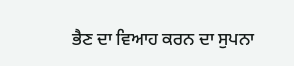ਭੈਣ ਦਾ ਵਿਆਹ ਕਰਨ ਦਾ ਸੁਪਨਾ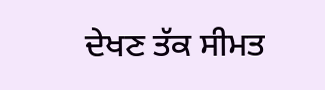ਦੇਖਣ ਤੱਕ ਸੀਮਤ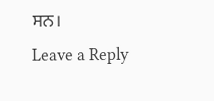ਸਨ।
Leave a Reply